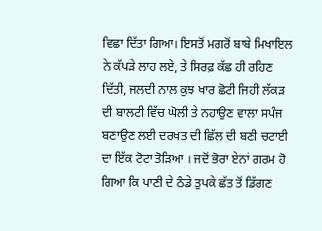ਵਿਛਾ ਦਿੱਤਾ ਗਿਆ। ਇਸਤੋਂ ਮਗਰੋਂ ਬਾਬੇ ਮਿਖਾਇਲ ਨੇ ਕੱਪੜੇ ਲਾਹ ਲਏ, ਤੇ ਸਿਰਫ਼ ਕੱਛ ਹੀ ਰਹਿਣ ਦਿੱਤੀ, ਜਲਦੀ ਨਾਲ ਕੁਝ ਖਾਰ ਛੋਟੀ ਜਿਹੀ ਲੱਕੜ ਦੀ ਬਾਲਟੀ ਵਿੱਚ ਘੋਲੀ ਤੇ ਨਹਾਉਣ ਵਾਲਾ ਸਪੰਜ ਬਣਾਉਣ ਲਈ ਦਰਖਤ ਦੀ ਛਿੱਲ ਦੀ ਬਣੀ ਚਟਾਈ ਦਾ ਇੱਕ ਟੋਟਾ ਤੋੜਿਆ । ਜਦੋਂ ਭੋਰਾ ਏਨਾਂ ਗਰਮ ਹੋ ਗਿਆ ਕਿ ਪਾਣੀ ਦੇ ਠੰਡੇ ਤੁਪਕੇ ਛੱਤ ਤੋਂ ਡਿੱਗਣ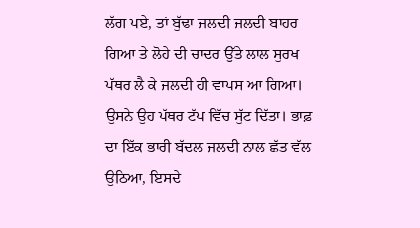ਲੱਗ ਪਏ, ਤਾਂ ਬੁੱਢਾ ਜਲਦੀ ਜਲਦੀ ਬਾਹਰ ਗਿਆ ਤੇ ਲੋਹੇ ਦੀ ਚਾਦਰ ਉੱਤੇ ਲਾਲ ਸੁਰਖ ਪੱਥਰ ਲੈ ਕੇ ਜਲਦੀ ਹੀ ਵਾਪਸ ਆ ਗਿਆ। ਉਸਨੇ ਉਹ ਪੱਥਰ ਟੱਪ ਵਿੱਚ ਸੁੱਟ ਦਿੱਤਾ। ਭਾਫ਼ ਦਾ ਇੱਕ ਭਾਰੀ ਬੱਦਲ ਜਲਦੀ ਨਾਲ ਛੱਤ ਵੱਲ ਉਠਿਆ, ਇਸਦੇ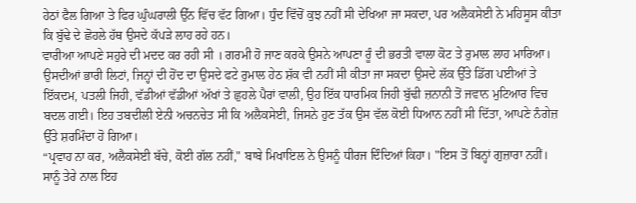ਹੇਠਾਂ ਫੈਲ ਗਿਆ ਤੇ ਫਿਰ ਘੁੰਘਰਾਲੀ ਉੱਨ ਵਿੱਚ ਵੱਟ ਗਿਆ। ਧੁੰਦ ਵਿੱਚੋਂ ਕੁਝ ਨਹੀਂ ਸੀ ਦੇਖਿਆ ਜਾ ਸਕਦਾ, ਪਰ ਅਲੈਕਸੇਈ ਨੇ ਮਹਿਸੂਸ ਕੀਤਾ ਕਿ ਬੁੱਢੇ ਦੇ ਛੋਹਲੇ ਹੱਥ ਉਸਦੇ ਕੱਪੜੇ ਲਾਹ ਰਹੇ ਹਨ।
ਵਾਰੀਆ ਆਪਣੇ ਸਹੁਰੇ ਦੀ ਮਦਦ ਕਰ ਰਹੀ ਸੀ । ਗਰਮੀ ਹੋ ਜਾਣ ਕਰਕੇ ਉਸਨੇ ਆਪਣਾ ਰੂੰ ਦੀ ਭਰਤੀ ਵਾਲਾ ਕੋਟ ਤੇ ਰੁਮਾਲ ਲਾਹ ਮਾਰਿਆ। ਉਸਦੀਆਂ ਭਾਰੀ ਲਿਟਾਂ, ਜਿਨ੍ਹਾਂ ਦੀ ਹੋਂਦ ਦਾ ਉਸਦੇ ਫਟੇ ਰੁਮਾਲ ਹੇਠ ਸ਼ੱਕ ਵੀ ਨਹੀਂ ਸੀ ਕੀਤਾ ਜਾ ਸਕਦਾ ਉਸਦੇ ਲੱਕ ਉੱਤੇ ਡਿੱਗ ਪਈਆਂ ਤੇ ਇੱਕਦਮ, ਪਤਲੀ ਜਿਹੀ, ਵੱਡੀਆਂ ਵੱਡੀਆਂ ਅੱਖਾਂ ਤੇ ਛੁਹਲੇ ਪੈਰਾਂ ਵਾਲੀ, ਉਹ ਇੱਕ ਧਾਰਮਿਕ ਜਿਹੀ ਬੁੱਢੀ ਜ਼ਨਾਨੀ ਤੋਂ ਜਵਾਨ ਮੁਟਿਆਰ ਵਿਚ ਬਦਲ ਗਈ। ਇਹ ਤਬਦੀਲੀ ਏਨੀ ਅਚਨਚੇਤ ਸੀ ਕਿ ਅਲੈਕਸੇਈ, ਜਿਸਨੇ ਹੁਣ ਤੱਕ ਉਸ ਵੱਲ ਕੋਈ ਧਿਆਨ ਨਹੀਂ ਸੀ ਦਿੱਤਾ, ਆਪਣੇ ਨੰਗੇਜ਼ ਉੱਤੇ ਸ਼ਰਮਿੰਦਾ ਹੋ ਗਿਆ।
“ਪ੍ਰਵਾਹ ਨਾ ਕਰ, ਅਲੈਕਸੇਈ ਬੱਚੇ, ਕੋਈ ਗੱਲ ਨਹੀਂ," ਬਾਬੇ ਮਿਖਾਇਲ ਨੇ ਉਸਨੂੰ ਧੀਰਜ ਦਿੰਦਿਆਂ ਕਿਹਾ। "ਇਸ ਤੋਂ ਬਿਨ੍ਹਾਂ ਗੁਜ਼ਾਰਾ ਨਹੀਂ। ਸਾਨੂੰ ਤੇਰੇ ਨਾਲ ਇਹ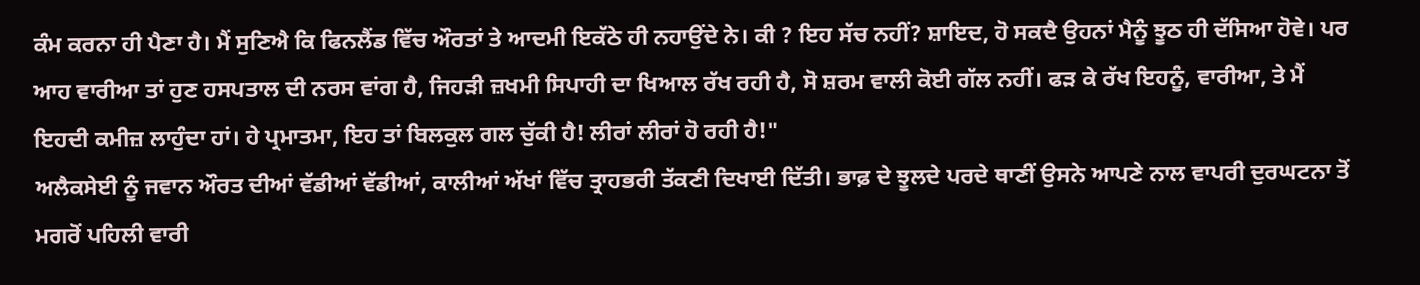ਕੰਮ ਕਰਨਾ ਹੀ ਪੈਣਾ ਹੈ। ਮੈਂ ਸੁਣਿਐ ਕਿ ਫਿਨਲੈਂਡ ਵਿੱਚ ਔਰਤਾਂ ਤੇ ਆਦਮੀ ਇਕੱਠੇ ਹੀ ਨਹਾਉਂਦੇ ਨੇ। ਕੀ ? ਇਹ ਸੱਚ ਨਹੀਂ? ਸ਼ਾਇਦ, ਹੋ ਸਕਦੈ ਉਹਨਾਂ ਮੈਨੂੰ ਝੂਠ ਹੀ ਦੱਸਿਆ ਹੋਵੇ। ਪਰ ਆਹ ਵਾਰੀਆ ਤਾਂ ਹੁਣ ਹਸਪਤਾਲ ਦੀ ਨਰਸ ਵਾਂਗ ਹੈ, ਜਿਹੜੀ ਜ਼ਖਮੀ ਸਿਪਾਹੀ ਦਾ ਖਿਆਲ ਰੱਖ ਰਹੀ ਹੈ, ਸੋ ਸ਼ਰਮ ਵਾਲੀ ਕੋਈ ਗੱਲ ਨਹੀਂ। ਫੜ ਕੇ ਰੱਖ ਇਹਨੂੰ, ਵਾਰੀਆ, ਤੇ ਮੈਂ ਇਹਦੀ ਕਮੀਜ਼ ਲਾਹੁੰਦਾ ਹਾਂ। ਹੇ ਪ੍ਰਮਾਤਮਾ, ਇਹ ਤਾਂ ਬਿਲਕੁਲ ਗਲ ਚੁੱਕੀ ਹੈ! ਲੀਰਾਂ ਲੀਰਾਂ ਹੋ ਰਹੀ ਹੈ!"
ਅਲੈਕਸੇਈ ਨੂੰ ਜਵਾਨ ਔਰਤ ਦੀਆਂ ਵੱਡੀਆਂ ਵੱਡੀਆਂ, ਕਾਲੀਆਂ ਅੱਖਾਂ ਵਿੱਚ ਤ੍ਰਾਹਭਰੀ ਤੱਕਣੀ ਦਿਖਾਈ ਦਿੱਤੀ। ਭਾਫ਼ ਦੇ ਝੂਲਦੇ ਪਰਦੇ ਥਾਣੀਂ ਉਸਨੇ ਆਪਣੇ ਨਾਲ ਵਾਪਰੀ ਦੁਰਘਟਨਾ ਤੋਂ ਮਗਰੋਂ ਪਹਿਲੀ ਵਾਰੀ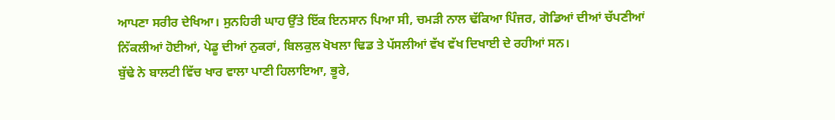ਆਪਣਾ ਸਰੀਰ ਦੇਖਿਆ। ਸੁਨਹਿਰੀ ਘਾਹ ਉੱਤੇ ਇੱਕ ਇਨਸਾਨ ਪਿਆ ਸੀ, ਚਮੜੀ ਨਾਲ ਢੱਕਿਆ ਪਿੰਜਰ, ਗੋਡਿਆਂ ਦੀਆਂ ਚੱਪਣੀਆਂ ਨਿੱਕਲੀਆਂ ਹੋਈਆਂ, ਪੇਡੂ ਦੀਆਂ ਨੁਕਰਾਂ, ਬਿਲਕੁਲ ਖੋਖਲਾ ਢਿਡ ਤੇ ਪੱਸਲੀਆਂ ਵੱਖ ਵੱਖ ਦਿਖਾਈ ਦੇ ਰਹੀਆਂ ਸਨ।
ਬੁੱਢੇ ਨੇ ਬਾਲਟੀ ਵਿੱਚ ਖਾਰ ਵਾਲਾ ਪਾਣੀ ਹਿਲਾਇਆ, ਭੂਰੇ,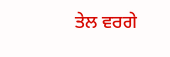ਤੇਲ ਵਰਗੇ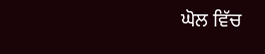ਘੋਲ ਵਿੱਚ